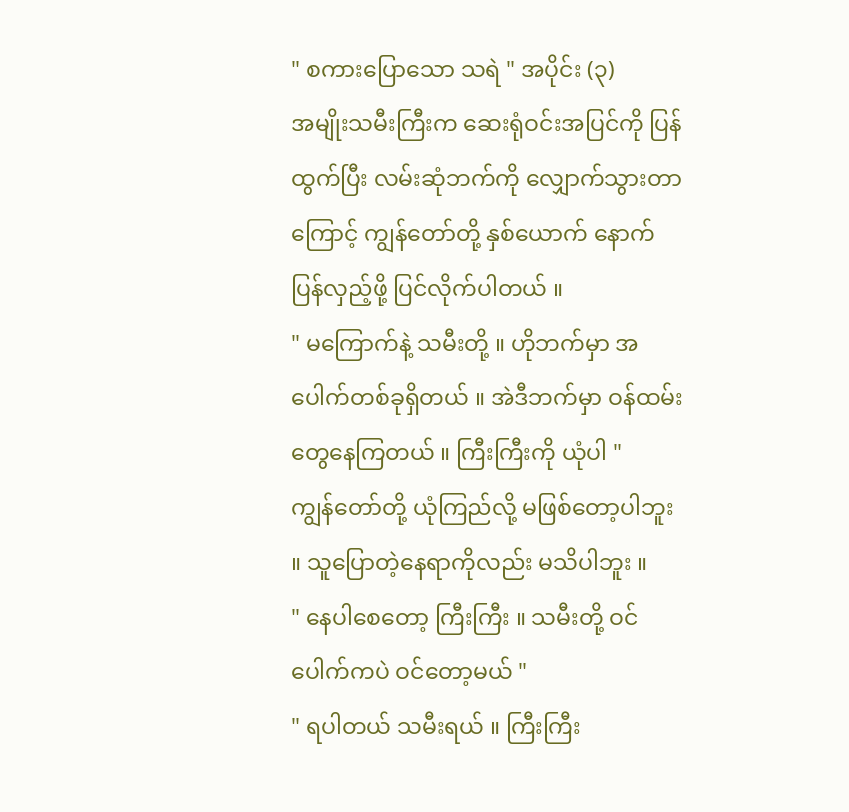" စကားပြောသော သရဲ " အပိုင်း (၃)
အမျိုးသမီးကြီးက ဆေးရုံဝင်းအပြင်ကို ပြန်ထွက်ပြီး လမ်းဆုံဘက်ကို လျှောက်သွားတာကြောင့် ကျွန်တော်တို့ နှစ်ယောက် နောက်ပြန်လှည့်ဖို့ ပြင်လိုက်ပါတယ် ။
" မကြောက်နဲ့ သမီးတို့ ။ ဟိုဘက်မှာ အပေါက်တစ်ခုရှိတယ် ။ အဲဒီဘက်မှာ ဝန်ထမ်းတွေနေကြတယ် ။ ကြီးကြီးကို ယုံပါ "
ကျွန်တော်တို့ ယုံကြည်လို့ မဖြစ်တော့ပါဘူး ။ သူပြောတဲ့နေရာကိုလည်း မသိပါဘူး ။
" နေပါစေတော့ ကြီးကြီး ။ သမီးတို့ ဝင်ပေါက်ကပဲ ဝင်တော့မယ် "
" ရပါတယ် သမီးရယ် ။ ကြီးကြီး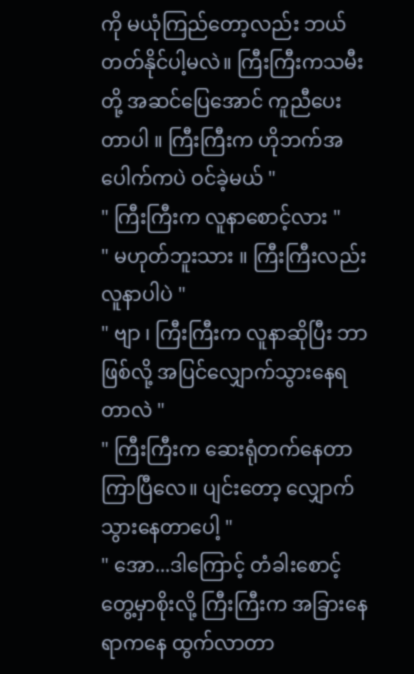ကို မယုံကြည်တော့လည်း ဘယ်တတ်နိုင်ပါ့မလဲ။ ကြီးကြီးကသမီးတို့ အဆင်ပြေအောင် ကူညီပေးတာပါ ။ ကြီးကြီးက ဟိုဘက်အပေါက်ကပဲ ဝင်ခဲ့မယ် "
" ကြီးကြီးက လူနာစောင့်လား "
" မဟုတ်ဘူးသား ။ ကြီးကြီးလည်း လူနာပါပဲ "
" ဗျာ ၊ ကြီးကြီးက လူနာဆိုပြီး ဘာဖြစ်လို့ အပြင်လျှောက်သွားနေရတာလဲ "
" ကြီးကြီးက ဆေးရုံတက်နေတာ ကြာပြီလေ။ ပျင်းတော့ လျှောက်သွားနေတာပေါ့ "
" အော...ဒါကြောင့် တံခါးစောင့်တွေ့မှာစိုးလို့ ကြီးကြီးက အခြားနေရာကနေ ထွက်လာတာ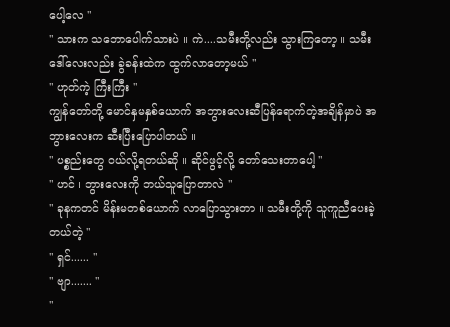ပေါ့လေ "
" သားက သဘောပေါက်သားပဲ ။ ကဲ....သမီးတို့လည်း သွားကြတော့ ။ သမီးဒေါ်လေးလည်း ခွဲခန်းထဲက ထွက်လာတော့မယ် "
" ဟုတ်ကဲ့ ကြီးကြီး "
ကျွန်တော်တို့ မောင်နှမနှစ်ယောက် အဘွားလေးဆီပြန်ရောက်တဲ့အချိန်မှာပဲ အဘွားလေးက ဆီးပြီးပြောပါတယ် ။
" ပစ္စည်းတွေ ဝယ်လို့ရတယ်ဆို ။ ဆိုင်ဖွင့်လို့ တော်သေးတာပေါ့ "
" ဟင် ၊ ဘွားလေးကို ဘယ်သူပြောတာလဲ "
" ခုနကတင် မိန်းမတစ်ယောက် လာပြောသွားတာ ။ သမီးတို့ကို သူကူညီပေးခဲ့တယ်တဲ့ "
" ရှင်...... "
" ဗျာ....... "
"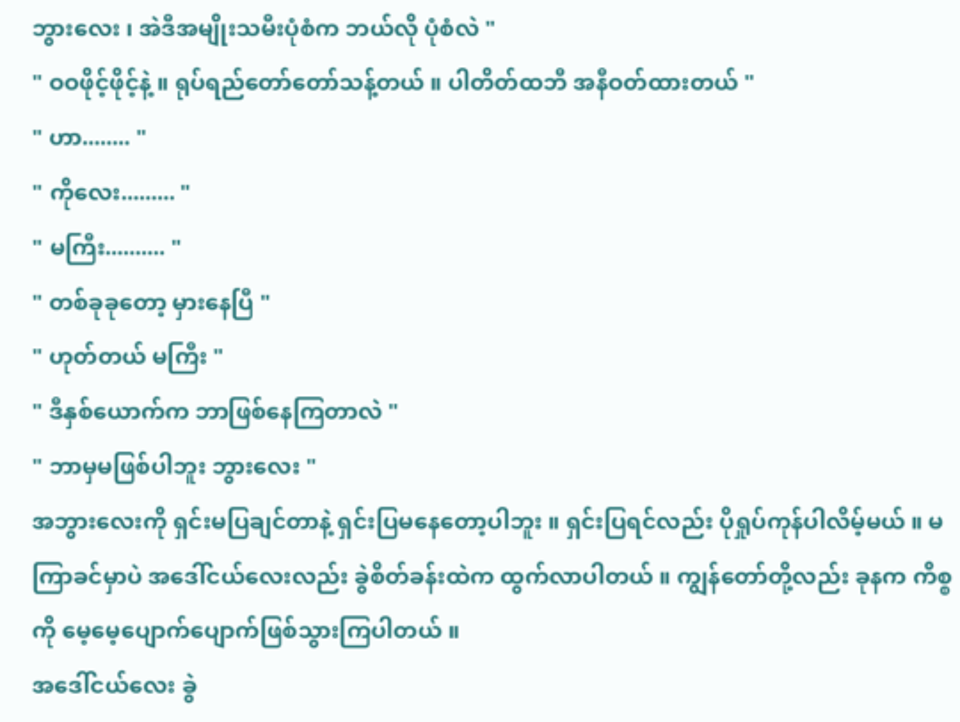ဘွားလေး ၊ အဲဒီအမျိုးသမီးပုံစံက ဘယ်လို ပုံစံလဲ "
" ဝဝဖိုင့်ဖိုင့်နဲ့ ။ ရုပ်ရည်တော်တော်သန့်တယ် ။ ပါတိတ်ထဘီ အနီဝတ်ထားတယ် "
" ဟာ........ "
" ကိုလေး......... "
" မကြီး.......... "
" တစ်ခုခုတော့ မှားနေပြီ "
" ဟုတ်တယ် မကြီး "
" ဒီနှစ်ယောက်က ဘာဖြစ်နေကြတာလဲ "
" ဘာမှမဖြစ်ပါဘူး ဘွားလေး "
အဘွားလေးကို ရှင်းမပြချင်တာနဲ့ ရှင်းပြမနေတော့ပါဘူး ။ ရှင်းပြရင်လည်း ပိုရှုပ်ကုန်ပါလိမ့်မယ် ။ မကြာခင်မှာပဲ အဒေါ်ငယ်လေးလည်း ခွဲစိတ်ခန်းထဲက ထွက်လာပါတယ် ။ ကျွန်တော်တို့လည်း ခုနက ကိစ္စကို မေ့မေ့ပျောက်ပျောက်ဖြစ်သွားကြပါတယ် ။
အဒေါ်ငယ်လေး ခွဲ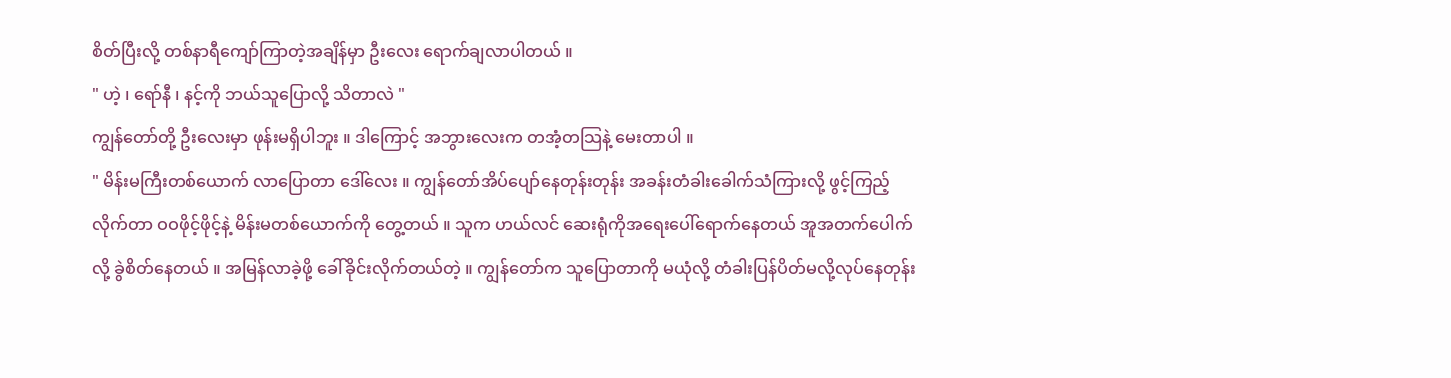စိတ်ပြီးလို့ တစ်နာရီကျော်ကြာတဲ့အချိန်မှာ ဦးလေး ရောက်ချလာပါတယ် ။
" ဟဲ့ ၊ ရော်နီ ၊ နင့်ကို ဘယ်သူပြောလို့ သိတာလဲ "
ကျွန်တော်တို့ ဦးလေးမှာ ဖုန်းမရှိပါဘူး ။ ဒါကြောင့် အဘွားလေးက တအံ့တသြနဲ့ မေးတာပါ ။
" မိန်းမကြီးတစ်ယောက် လာပြောတာ ဒေါ်လေး ။ ကျွန်တော်အိပ်ပျော်နေတုန်းတုန်း အခန်းတံခါးခေါက်သံကြားလို့ ဖွင့်ကြည့်လိုက်တာ ဝဝဖိုင့်ဖိုင့်နဲ့ မိန်းမတစ်ယောက်ကို တွေ့တယ် ။ သူက ဟယ်လင် ဆေးရုံကိုအရေးပေါ်ရောက်နေတယ် အူအတက်ပေါက်လို့ ခွဲစိတ်နေတယ် ။ အမြန်လာခဲ့ဖို့ ခေါ်ခိုင်းလိုက်တယ်တဲ့ ။ ကျွန်တော်က သူပြောတာကို မယုံလို့ တံခါးပြန်ပိတ်မလို့လုပ်နေတုန်း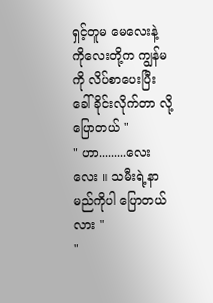ရှင့်တူမ မေလေးနဲ့ ကိုလေးတို့က ကျွန်မကို လိပ်စာပေးပြီး ခေါ်ခိုင်းလိုက်တာ လို့ပြောတယ် "
" ဟာ.........လေးလေး ။ သမီးရဲ့နာမည်ကိုပါ ပြောတယ်လား "
"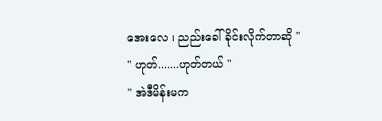အေးလေ ၊ ညည်းခေါ်ခိုင်းလိုက်တာဆို "
" ဟုတ်.......ဟုတ်တယ် "
" အဲဒီမိန်းမက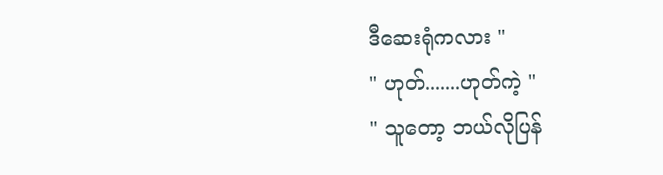ဒီဆေးရုံကလား "
" ဟုတ်.......ဟုတ်ကဲ့ "
" သူတော့ ဘယ်လိုပြန်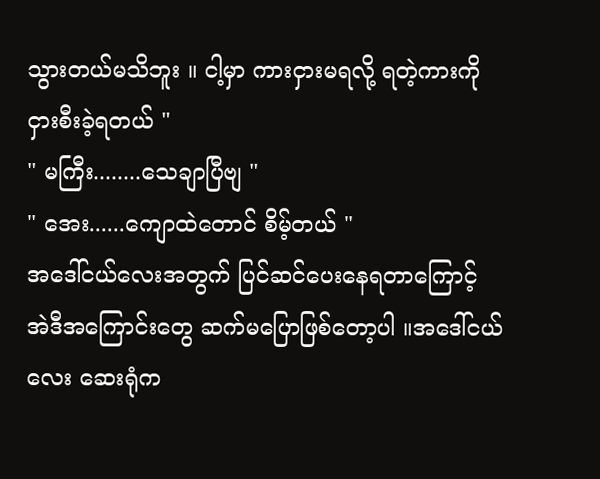သွားတယ်မသိဘူး ။ ငါ့မှာ ကားငှားမရလို့ ရတဲ့ကားကို ငှားစီးခဲ့ရတယ် "
" မကြီး........သေချာပြီဗျ "
" အေး......ကျောထဲတောင် စိမ့်တယ် "
အဒေါ်ငယ်လေးအတွက် ပြင်ဆင်ပေးနေရတာကြောင့် အဲဒီအကြောင်းတွေ ဆက်မပြောဖြစ်တော့ပါ ။အဒေါ်ငယ်လေး ဆေးရုံက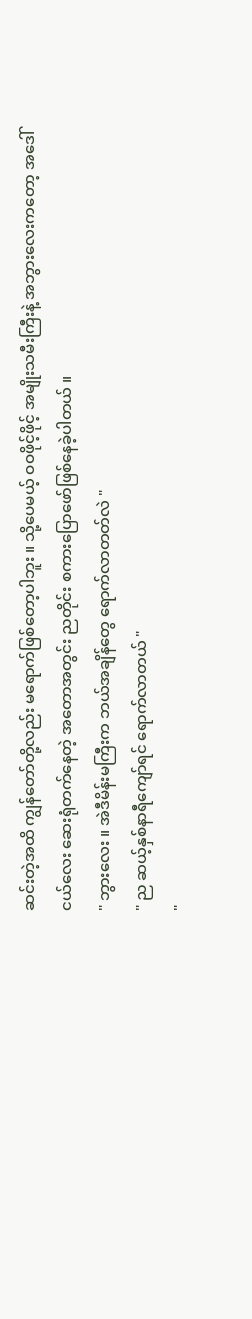ဆင်းတဲ့အထိ ကျွန်တော်တို့လည်း မရောက်ဖြစ်တော့ပါဘူး ။ သို့ပေမယ့် ဝဝဖိုင့်ဖိုင့် အမျိုးသမီးကြီးနဲ့ အဘွားလေးကတော့ အဒေါ်ငယ်လေး ဆေးရုံတက်နေတဲ့ အတောအတွင်း ညတိုင်း စကားပြောဖော်ဖြစ်နေခဲ့ပါတယ် ။
" ဘွားလေး ။ အဲဒီမိန်းမကြီးက ဘယ်အချိန်တွေ ရောက်လာတတ်လဲ "
" ည ဆယ့်နှစ်နာရီကျော်ရင် ရောက်လာတယ် "
"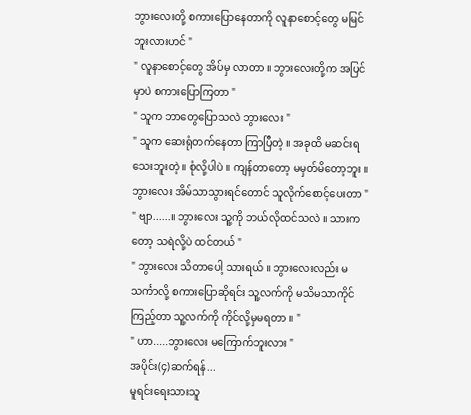ဘွားလေးတို့ စကားပြောနေတာကို လူနာစောင့်တွေ မမြင်ဘူးလားဟင် "
" လူနာစောင့်တွေ အိပ်မှ လာတာ ။ ဘွားလေးတို့က အပြင်မှာပဲ စကားပြောကြတာ "
" သူက ဘာတွေပြောသလဲ ဘွားလေး "
" သူက ဆေးရုံတက်နေတာ ကြာပြီတဲ့ ။ အခုထိ မဆင်းရသေးဘူးတဲ့ ။ စုံလို့ပါပဲ ။ ကျန်တာတော့ မမှတ်မိတော့ဘူး ။ ဘွားလေး အိမ်သာသွားရင်တောင် သူလိုက်စောင့်ပေးတာ "
" ဗျာ......။ ဘွားလေး သူ့ကို ဘယ်လိုထင်သလဲ ။ သားကတော့ သရဲလို့ပဲ ထင်တယ် "
" ဘွားလေး သိတာပေါ့ သားရယ် ။ ဘွားလေးလည်း မသင်္ကာလို့ စကားပြောဆိုရင်း သူ့လက်ကို မသိမသာကိုင်ကြည့်တာ သူ့လက်ကို ကိုင်လို့မှမရတာ ။ "
" ဟာ.....ဘွားလေး မကြောက်ဘူးလား "
အပိုင်း(၄)ဆက်ရန်...
မူရင်းရေးသားသူ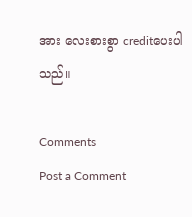အား လေးစားစွာ creditပေးပါသည်။

Comments
Post a Comment